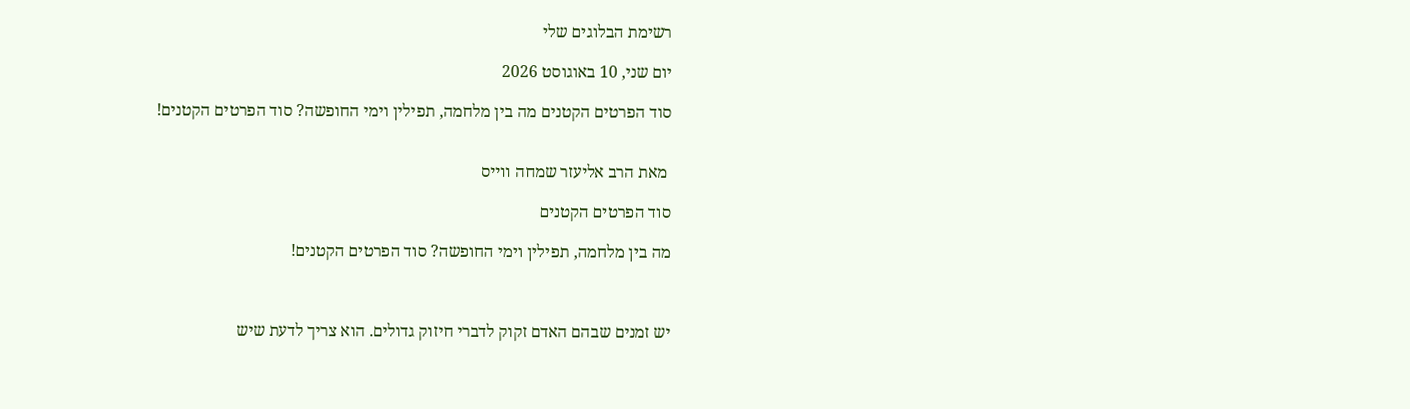רשימת הבלוגים שלי

יום שני, 10 באוגוסט 2026

סוד הפרטים הקטנים מה בין מלחמה, תפילין וימי החופשה? סוד הפרטים הקטנים!


 מאת הרב אליעזר שמחה ווייס

סוד הפרטים הקטנים

מה בין מלחמה, תפילין וימי החופשה? סוד הפרטים הקטנים!



יש זמנים שבהם האדם זקוק לדברי חיזוק גדולים. הוא צריך לדעת שיש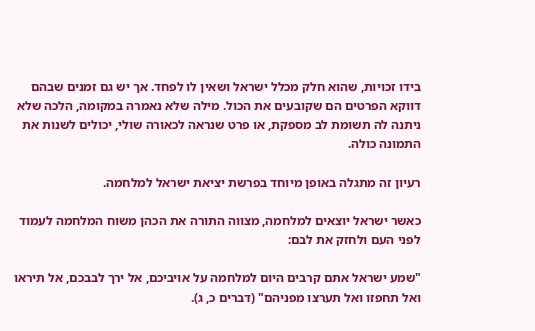בידו זכויות, שהוא חלק מכלל ישראל ושאין לו לפחד. אך יש גם זמנים שבהם דווקא הפרטים הם שקובעים את הכול. מילה שלא נאמרה במקומה, הלכה שלא ניתנה לה תשומת לב מספקת, או פרט שנראה לכאורה שולי, יכולים לשנות את התמונה כולה.

רעיון זה מתגלה באופן מיוחד בפרשת יציאת ישראל למלחמה.

כאשר ישראל יוצאים למלחמה, מצווה התורה את הכהן משוח המלחמה לעמוד לפני העם ולחזק את לבם:

"שמע ישראל אתם קרבים היום למלחמה על אויביכם, אל ירך לבבכם, אל תיראו ואל תחפזו ואל תערצו מפניהם" (דברים כ, ג).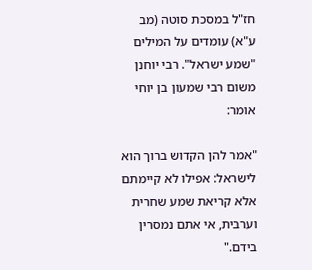חז"ל במסכת סוטה (מב ע"א) עומדים על המילים "שמע ישראל". רבי יוחנן משום רבי שמעון בן יוחי אומר:

"אמר להן הקדוש ברוך הוא לישראל: אפילו לא קיימתם אלא קריאת שמע שחרית וערבית, אי אתם נמסרין בידם."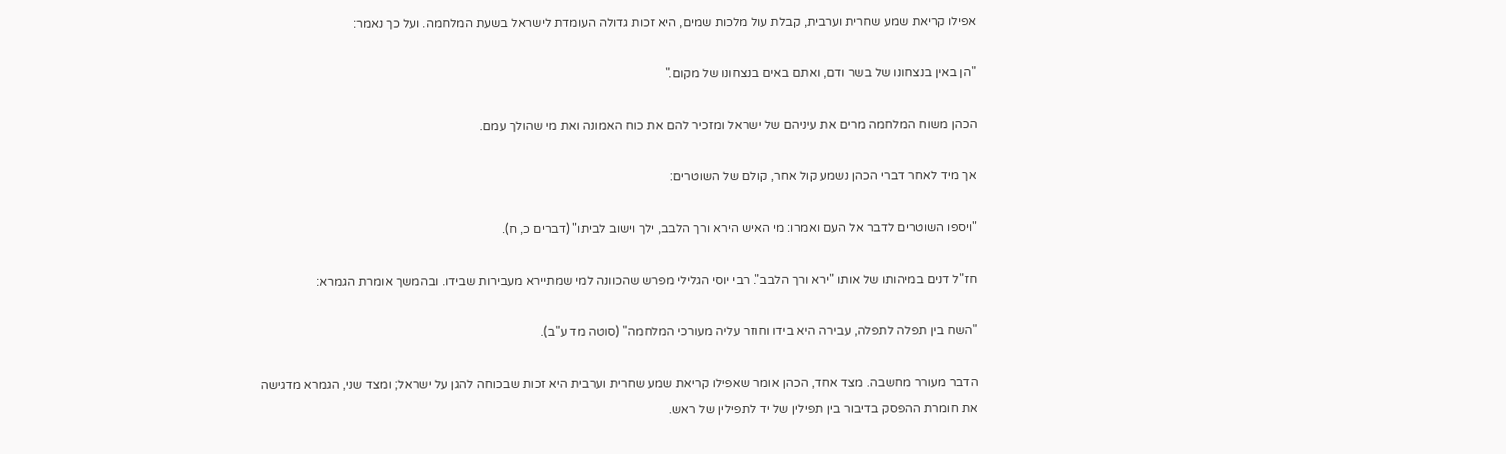אפילו קריאת שמע שחרית וערבית, קבלת עול מלכות שמים, היא זכות גדולה העומדת לישראל בשעת המלחמה. ועל כך נאמר:

"הן באין בנצחונו של בשר ודם, ואתם באים בנצחונו של מקום."

הכהן משוח המלחמה מרים את עיניהם של ישראל ומזכיר להם את כוח האמונה ואת מי שהולך עמם.

אך מיד לאחר דברי הכהן נשמע קול אחר, קולם של השוטרים:

"ויספו השוטרים לדבר אל העם ואמרו: מי האיש הירא ורך הלבב, ילך וישוב לביתו" (דברים כ, ח).

חז"ל דנים במיהותו של אותו "ירא ורך הלבב". רבי יוסי הגלילי מפרש שהכוונה למי שמתיירא מעבירות שבידו. ובהמשך אומרת הגמרא:

"השח בין תפלה לתפלה, עבירה היא בידו וחוזר עליה מעורכי המלחמה" (סוטה מד ע"ב).

הדבר מעורר מחשבה. מצד אחד, הכהן אומר שאפילו קריאת שמע שחרית וערבית היא זכות שבכוחה להגן על ישראל; ומצד שני, הגמרא מדגישה את חומרת ההפסק בדיבור בין תפילין של יד לתפילין של ראש.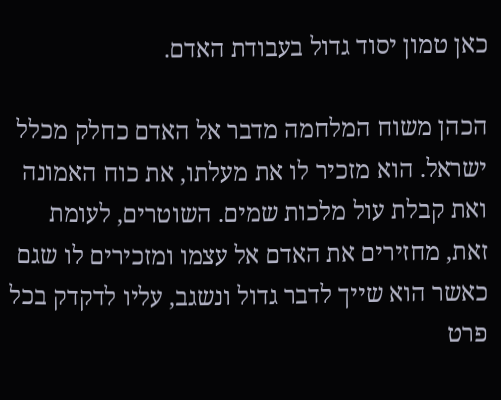כאן טמון יסוד גדול בעבודת האדם.

הכהן משוח המלחמה מדבר אל האדם כחלק מכלל ישראל. הוא מזכיר לו את מעלתו, את כוח האמונה ואת קבלת עול מלכות שמים. השוטרים, לעומת זאת, מחזירים את האדם אל עצמו ומזכירים לו שגם כאשר הוא שייך לדבר גדול ונשגב, עליו לדקדק בכל פרט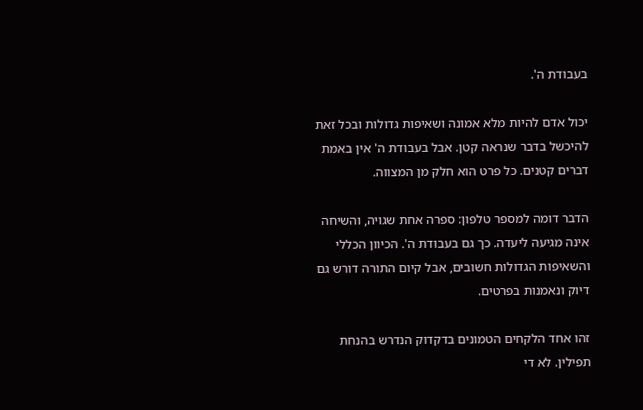בעבודת ה'.

יכול אדם להיות מלא אמונה ושאיפות גדולות ובכל זאת להיכשל בדבר שנראה קטן. אבל בעבודת ה' אין באמת דברים קטנים. כל פרט הוא חלק מן המצווה.

הדבר דומה למספר טלפון: ספרה אחת שגויה, והשיחה אינה מגיעה ליעדה. כך גם בעבודת ה'. הכיוון הכללי והשאיפות הגדולות חשובים, אבל קיום התורה דורש גם דיוק ונאמנות בפרטים.

זהו אחד הלקחים הטמונים בדקדוק הנדרש בהנחת תפילין. לא די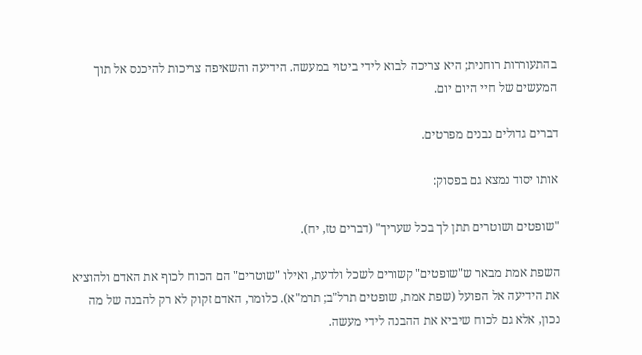בהתעוררות רוחנית; היא צריכה לבוא לידי ביטוי במעשה. הידיעה והשאיפה צריכות להיכנס אל תוך המעשים של חיי היום יום.

דברים גדולים נבנים מפרטים.

אותו יסוד נמצא גם בפסוק:

"שופטים ושוטרים תתן לך בכל שעריך" (דברים טז, יח).

השפת אמת מבאר ש"שופטים" קשורים לשכל ולדעת, ואילו "שוטרים" הם הכוח לכוף את האדם ולהוציא את הידיעה אל הפועל (שפת אמת, שופטים תרל"ב; תרמ"א). כלומר, האדם זקוק לא רק להבנה של מה נכון, אלא גם לכוח שיביא את ההבנה לידי מעשה.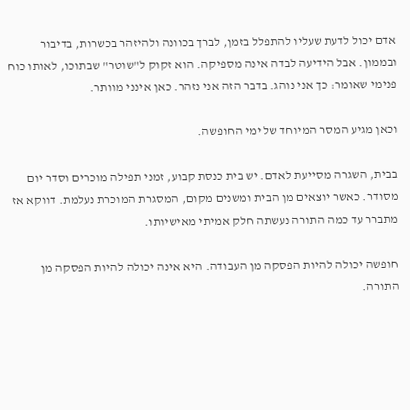אדם יכול לדעת שעליו להתפלל בזמן, לברך בכוונה ולהיזהר בכשרות, בדיבור ובממון. אבל הידיעה לבדה אינה מספיקה. הוא זקוק ל"שוטר" שבתוכו, לאותו כוח פנימי שאומר: כך אני נוהג. בדבר הזה אני נזהר. כאן אינני מוותר.

וכאן מגיע המסר המיוחד של ימי החופשה.

בבית, השגרה מסייעת לאדם. יש בית כנסת קבוע, זמני תפילה מוכרים וסדר יום מסודר. כאשר יוצאים מן הבית ומשנים מקום, המסגרת המוכרת נעלמת. דווקא אז מתברר עד כמה התורה נעשתה חלק אמיתי מאישיותו.

חופשה יכולה להיות הפסקה מן העבודה. היא אינה יכולה להיות הפסקה מן התורה.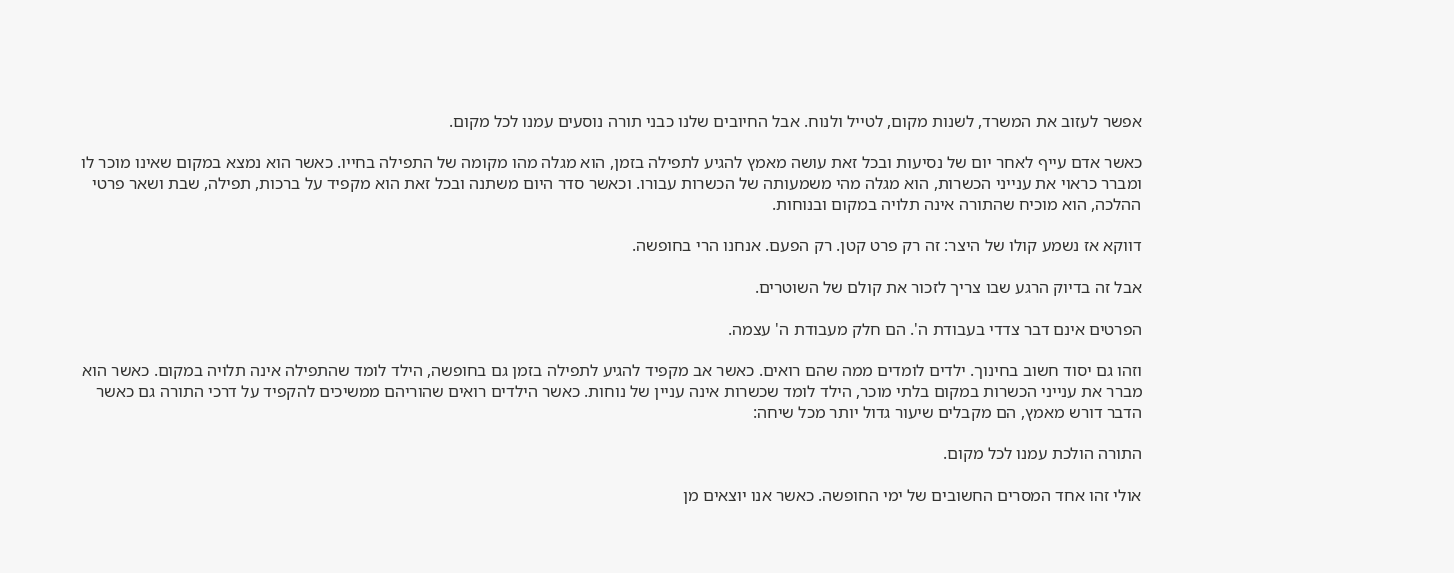אפשר לעזוב את המשרד, לשנות מקום, לטייל ולנוח. אבל החיובים שלנו כבני תורה נוסעים עמנו לכל מקום.

כאשר אדם עייף לאחר יום של נסיעות ובכל זאת עושה מאמץ להגיע לתפילה בזמן, הוא מגלה מהו מקומה של התפילה בחייו. כאשר הוא נמצא במקום שאינו מוכר לו ומברר כראוי את ענייני הכשרות, הוא מגלה מהי משמעותה של הכשרות עבורו. וכאשר סדר היום משתנה ובכל זאת הוא מקפיד על ברכות, תפילה, שבת ושאר פרטי ההלכה, הוא מוכיח שהתורה אינה תלויה במקום ובנוחות.

דווקא אז נשמע קולו של היצר: זה רק פרט קטן. רק הפעם. אנחנו הרי בחופשה.

אבל זה בדיוק הרגע שבו צריך לזכור את קולם של השוטרים.

הפרטים אינם דבר צדדי בעבודת ה'. הם חלק מעבודת ה' עצמה.

וזהו גם יסוד חשוב בחינוך. ילדים לומדים ממה שהם רואים. כאשר אב מקפיד להגיע לתפילה בזמן גם בחופשה, הילד לומד שהתפילה אינה תלויה במקום. כאשר הוא מברר את ענייני הכשרות במקום בלתי מוכר, הילד לומד שכשרות אינה עניין של נוחות. כאשר הילדים רואים שהוריהם ממשיכים להקפיד על דרכי התורה גם כאשר הדבר דורש מאמץ, הם מקבלים שיעור גדול יותר מכל שיחה:

התורה הולכת עמנו לכל מקום.

אולי זהו אחד המסרים החשובים של ימי החופשה. כאשר אנו יוצאים מן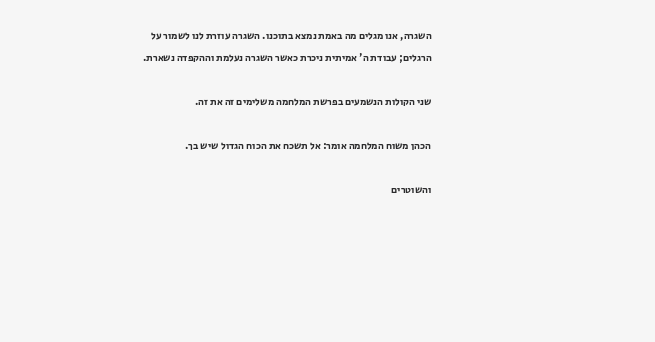השגרה, אנו מגלים מה באמת נמצא בתוכנו. השגרה עוזרת לנו לשמור על הרגלים; עבודת ה' אמיתית ניכרת כאשר השגרה נעלמת וההקפדה נשארת.

שני הקולות הנשמעים בפרשת המלחמה משלימים זה את זה.

הכהן משוח המלחמה אומר: אל תשכח את הכוח הגדול שיש בך.

והשוטרים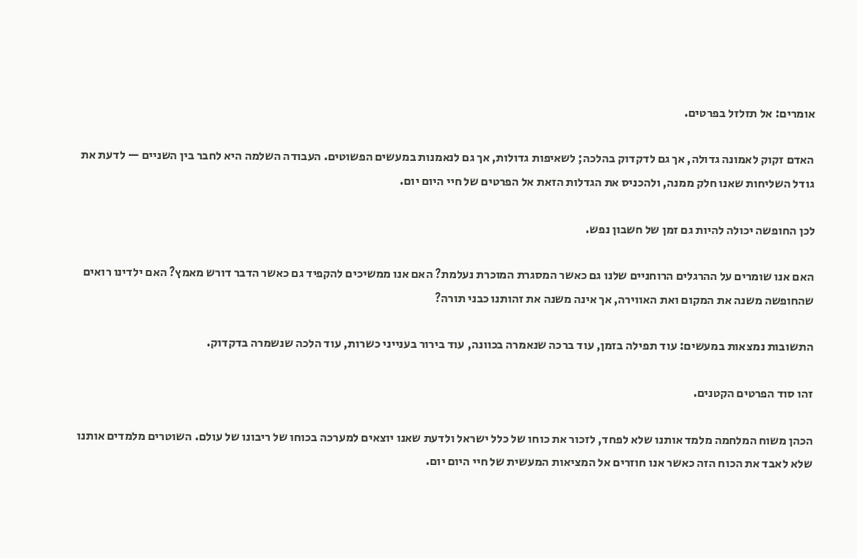אומרים: אל תזלזל בפרטים.

האדם זקוק לאמונה גדולה, אך גם לדקדוק בהלכה; לשאיפות גדולות, אך גם לנאמנות במעשים הפשוטים. העבודה השלמה היא לחבר בין השניים — לדעת את גודל השליחות שאנו חלק ממנה, ולהכניס את הגדלות הזאת אל הפרטים של חיי היום יום.

לכן החופשה יכולה להיות גם זמן של חשבון נפש.

האם אנו שומרים על ההרגלים הרוחניים שלנו גם כאשר המסגרת המוכרת נעלמת? האם אנו ממשיכים להקפיד גם כאשר הדבר דורש מאמץ? האם ילדינו רואים שהחופשה משנה את המקום ואת האווירה, אך אינה משנה את זהותנו כבני תורה?

התשובות נמצאות במעשים: עוד תפילה בזמן, עוד ברכה שנאמרה בכוונה, עוד בירור בענייני כשרות, עוד הלכה שנשמרה בדקדוק.

זהו סוד הפרטים הקטנים.

הכהן משוח המלחמה מלמד אותנו שלא לפחד, לזכור את כוחו של כלל ישראל ולדעת שאנו יוצאים למערכה בכוחו של ריבונו של עולם. השוטרים מלמדים אותנו שלא לאבד את הכוח הזה כאשר אנו חוזרים אל המציאות המעשית של חיי היום יום.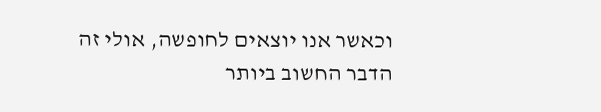וכאשר אנו יוצאים לחופשה, אולי זה הדבר החשוב ביותר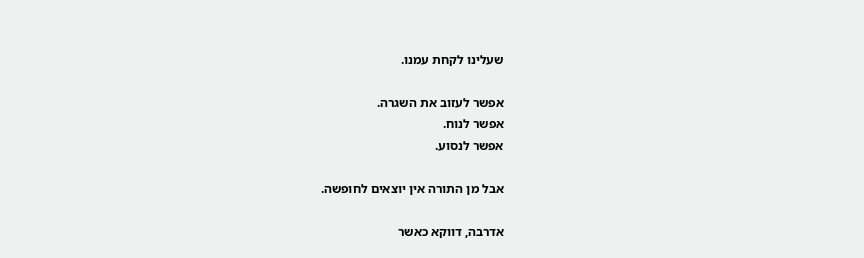שעלינו לקחת עמנו.

אפשר לעזוב את השגרה.
אפשר לנוח.
אפשר לנסוע.

אבל מן התורה אין יוצאים לחופשה.

אדרבה, דווקא כאשר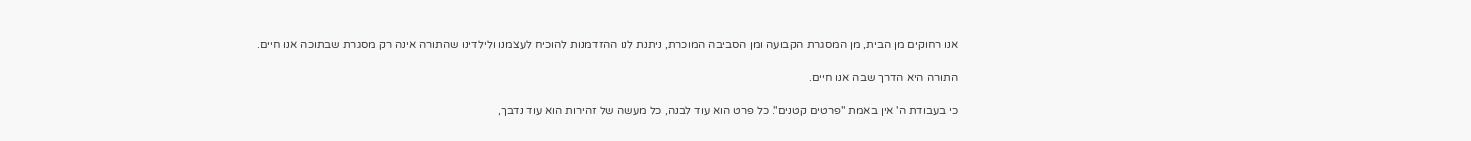אנו רחוקים מן הבית, מן המסגרת הקבועה ומן הסביבה המוכרת, ניתנת לנו ההזדמנות להוכיח לעצמנו ולילדינו שהתורה אינה רק מסגרת שבתוכה אנו חיים.

התורה היא הדרך שבה אנו חיים.

כי בעבודת ה' אין באמת "פרטים קטנים". כל פרט הוא עוד לבנה, כל מעשה של זהירות הוא עוד נדבך,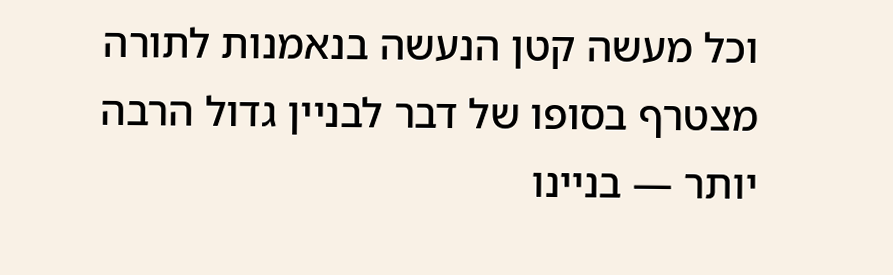וכל מעשה קטן הנעשה בנאמנות לתורה מצטרף בסופו של דבר לבניין גדול הרבה יותר — בניינו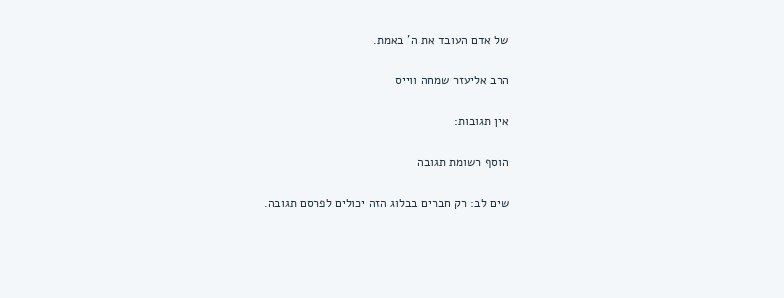של אדם העובד את ה' באמת.

הרב אליעזר שמחה ווייס

אין תגובות:

הוסף רשומת תגובה

שים לב: רק חברים בבלוג הזה יכולים לפרסם תגובה.